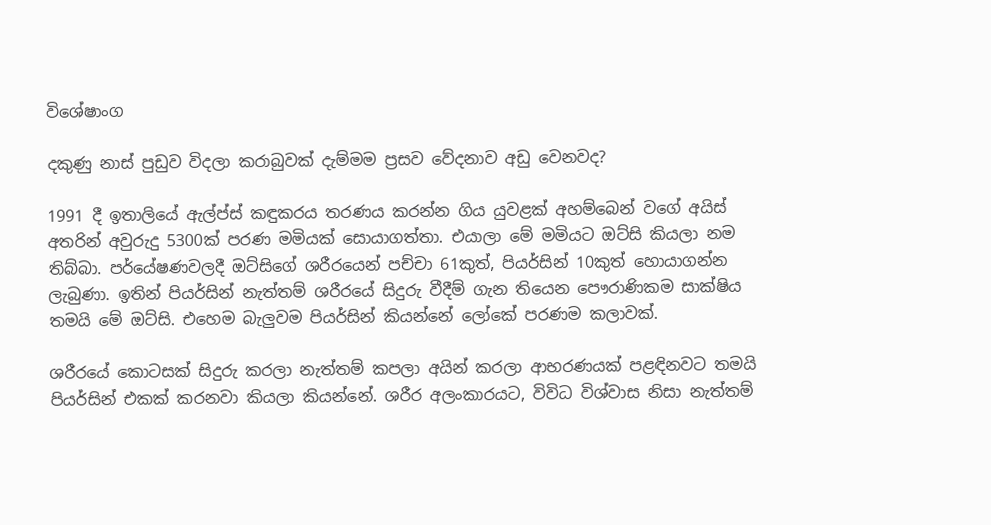විශේෂාංග

දකුණු නාස් පුඩුව විදලා කරාබුවක් දැම්මම ප්‍රසව වේදනාව අඩු වෙනවද?

1991 දී ඉතාලියේ ඇල්ප්ස් කඳුකරය තරණය කරන්න ගිය යුවළක් අහම්බෙන් වගේ අයිස් අතරින් අවුරුදු 5300ක් පරණ මමියක් සොයාගත්තා. එයාලා මේ මමියට ඔට්සි කියලා නම තිබ්බා. පර්යේෂණවලදී ඔට්සිගේ ශරීරයෙන් පච්චා 61කුත්, පියර්සින් 10කුත් හොයාගන්න ලැබුණා. ඉතින් පියර්සින් නැත්තම් ශරීරයේ සිදුරු වීදීම් ගැන තියෙන පෞරාණිකම සාක්ෂිය තමයි මේ ඔට්සි. එහෙම බැලුවම පියර්සින් කියන්නේ ලෝකේ පරණම කලාවක්.

ශරීරයේ කොටසක් සිදුරු කරලා නැත්තම් කපලා අයින් කරලා ආභරණයක් පළඳිනවට තමයි පියර්සින් එකක් කරනවා කියලා කියන්නේ. ශරීර අලංකාරයට, විවිධ විශ්වාස නිසා නැත්තම්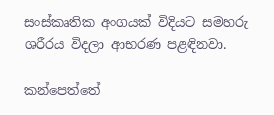සංස්කෘතික අංගයක් විදියට සමහරු ශරීරය විදලා ආභරණ පළඳිනවා.

කන්පෙත්තේ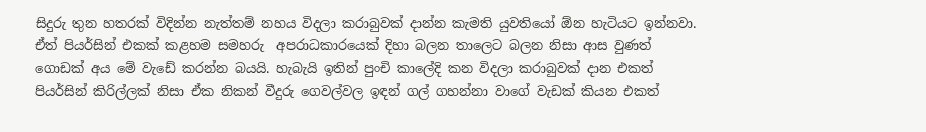සිදුරු තුන හතරක් විදින්න නැත්තම් නහය විදලා කරාබුවක් දාන්න කැමති යුවතියෝ ඕන හැටියට ඉන්නවා. ඒත් පියර්සින් එකක් කළහම සමහරු  අපරාධකාරයෙක් දිහා බලන තාලෙට බලන නිසා ආස වුණත් ගොඩක් අය මේ වැඩේ කරන්න බයයි. හැබැයි ඉතින් පුංචි කාලේදි කන විදලා කරාබුවක් දාන එකත් පියර්සින් කිරිල්ලක් නිසා ඒක නිකන් වීදුරු ගෙවල්වල ඉඳන් ගල් ගහන්නා වාගේ වැඩක් කියන එකත්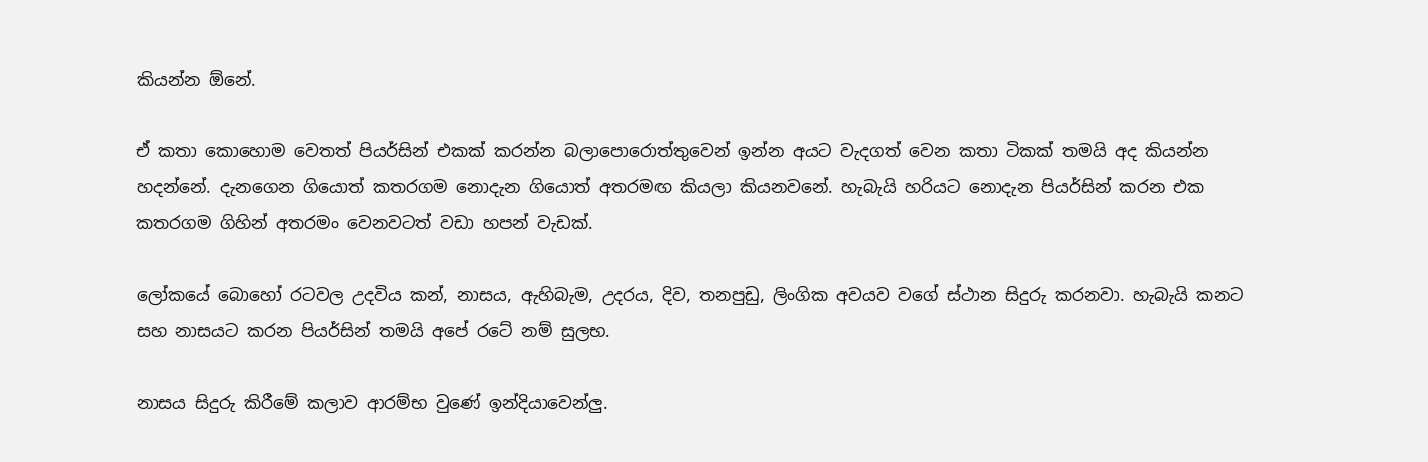කියන්න ඕනේ.

ඒ කතා කොහොම වෙතත් පියර්සින් එකක් කරන්න බලාපොරොත්තුවෙන් ඉන්න අයට වැදගත් වෙන කතා ටිකක් තමයි අද කියන්න හදන්නේ. දැනගෙන ගියොත් කතරගම නොදැන ගියොත් අතරමඟ කියලා කියනවනේ. හැබැයි හරියට නොදැන පියර්සින් කරන එක කතරගම ගිහින් අතරමං වෙනවටත් වඩා හපන් වැඩක්.

ලෝකයේ බොහෝ රටවල උදවිය කන්, නාසය, ඇහිබැම, උදරය, දිව, තනපුඩු, ලිංගික අවයව වගේ ස්ථාන සිදුරු කරනවා. හැබැයි කනට සහ නාසයට කරන පියර්සින් තමයි අපේ රටේ නම් සුලභ.

නාසය සිදුරු කිරීමේ කලාව ආරම්භ වුණේ ඉන්දියාවෙන්ලු.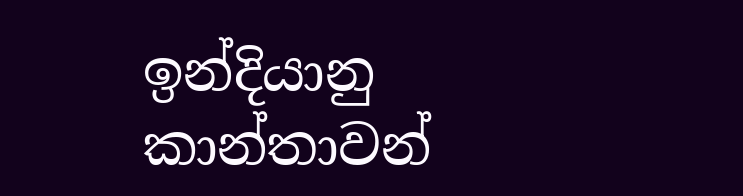ඉන්දියානු කාන්තාවන්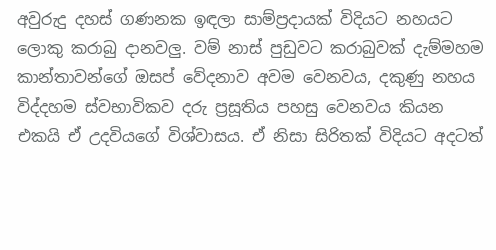අවුරුදු දහස් ගණනක ඉඳලා සාම්ප්‍රදායක් විදියට නහයට ලොකු කරාබු දානවලු. වම් නාස් පුඩුවට කරාබුවක් දැම්මහම කාන්තාවන්ගේ ඔසප් වේදනාව අවම වෙනවය, දකුණු නහය විද්දහම ස්වභාවිකව දරු ප්‍රසූතිය පහසු වෙනවය කියන එකයි ඒ උදවියගේ විශ්වාසය. ඒ නිසා සිරිතක් විදියට අදටත්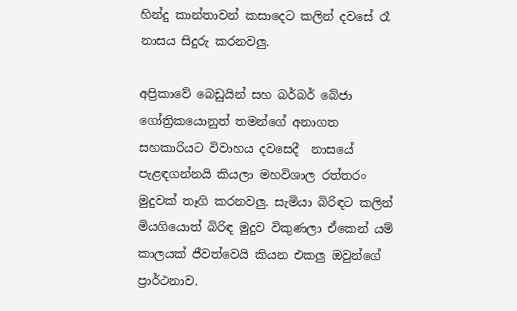හින්දු කාන්තාවන් කසාදෙට කලින් දවසේ රෑ නාසය සිදුරු කරනවලු.

අප්‍රිකාවේ බෙඩුයින් සහ බර්බර් බේජා ගෝත්‍රිකයොනුත් තමන්ගේ අනාගත සහකාරියට විවාහය දවසෙදී  නාසයේ පැළඳගන්නයි කියලා මහවිශාල රත්තරං මුදුවක් තෑගි කරනවලු. සැමියා බිරිඳට කලින් මියගියොත් බිරිඳ මුදුව විකුණලා ඒකෙන් යම් කාලයක් ජීවත්වෙයි කියන එකලු ඔවුන්ගේ ප්‍රාර්ථනාව.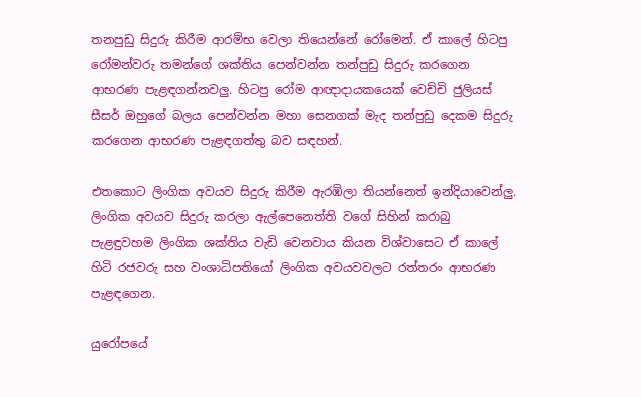තනපුඩු සිදුරු කිරීම ආරම්භ වෙලා තියෙන්නේ රෝමෙන්. ඒ කාලේ හිටපු රෝමන්වරු තමන්ගේ ශක්තිය පෙන්වන්න තන්පුඩු සිදුරු කරගෙන ආභරණ පැළඳගන්නවලු. හිටපු රෝම ආඥාදායකයෙක් වෙච්චි ජුලියස් සීසර් ඔහුගේ බලය පෙන්වන්න මහා සෙනගක් මැද තන්පුඩු දෙකම සිදුරු කරගෙන ආභරණ පැළඳගත්තු බව සඳහන්.

එතකොට ලිංගික අවයව සිදුරු කිරීම ඇරඹිලා තියන්නෙත් ඉන්දියාවෙන්ලු. ලිංගික අවයව සිදුරු කරලා ඇල්පෙනෙත්ති වගේ සිහින් කරාබු පැළඳුවහම ලිංගික ශක්තිය වැඩි වෙනවාය කියන විශ්වාසෙට ඒ කාලේ හිටි රජවරු සහ වංශාධිපතියෝ ලිංගික අවයවවලට රත්තරං ආභරණ පැළඳගෙන.

යුරෝපයේ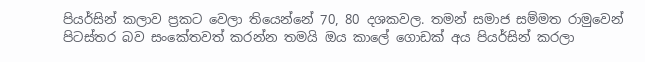පියර්සින් කලාව ප්‍රකට වෙලා තියෙන්නේ 70, 80 දශකවල. තමන් සමාජ සම්මත රාමුවෙන් පිටස්තර බව සංකේතවත් කරන්න තමයි ඔය කාලේ ගොඩක් අය පියර්සින් කරලා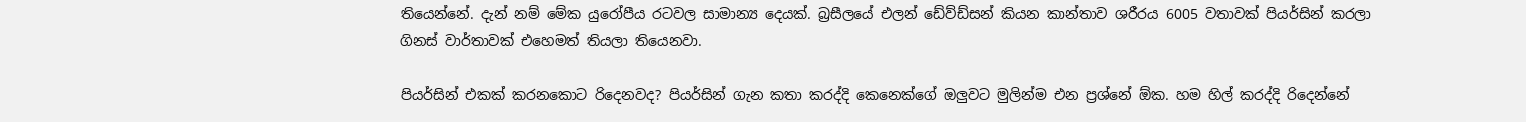තියෙන්නේ. දැන් නම් මේක යුරෝපීය රටවල සාමාන්‍ය දෙයක්. බ්‍රසීලයේ එලන් ඩේව්ඩ්සන් කියන කාන්තාව ශරීරය 6005 වතාවක් පියර්සින් කරලා ගිනස් වාර්තාවක් එහෙමත් තියලා තියෙනවා.

පියර්සින් එකක් කරනකොට රිදෙනවද? පියර්සින් ගැන කතා කරද්දි කෙනෙක්ගේ ඔලුවට මුලින්ම එන ප්‍රශ්නේ ඕක. හම හිල් කරද්දි රිදෙන්නේ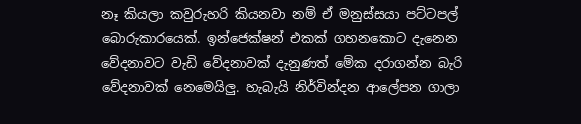නෑ කියලා කවුරුහරි කියනවා නම් ඒ මනුස්සයා පට්ටපල් බොරුකාරයෙක්. ඉන්ජෙක්ෂන් එකක් ගහනකොට දැනෙන වේදනාවට වැඩි වේදනාවක් දැනුණත් මේක දරාගන්න බැරි වේදනාවක් නෙමෙයිලු. හැබැයි නිර්වින්දන ආලේපන ගාලා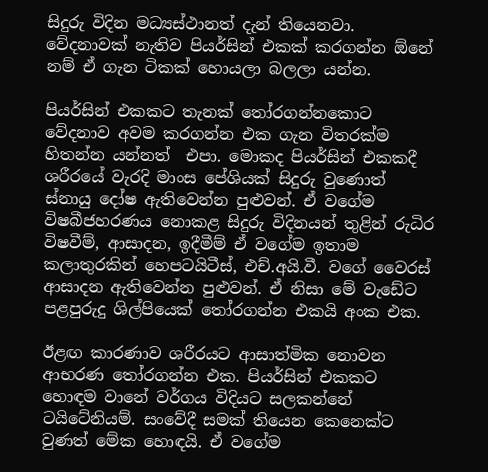සිදුරු විදින මධ්‍යස්ථානත් දැන් තියෙනවා. වේදනාවක් නැතිව පියර්සින් එකක් කරගන්න ඕනේ  නම් ඒ ගැන ටිකක් හොයලා බලලා යන්න.

පියර්සින් එකකට තැනක් තෝරගන්නකොට වේදනාව අවම කරගන්න එක ගැන විතරක්ම හිතන්න යන්නත්  එපා. මොකද පියර්සින් එකකදී ශරීරයේ වැරදි මාංස පේශියක් සිදුරු වුණොත් ස්නායු දෝෂ ඇතිවෙන්න පුළුවන්. ඒ වගේම විෂබීජහරණය නොකළ සිදුරු විදිනයන් තුළින් රුධිර විෂවීම්, ආසාදන, ඉදීමීම් ඒ වගේම ඉතාම කලාතුරකින් හෙපටයිටීස්, එච්.අයි.වී. වගේ වෛරස් ආසාදන ඇතිවෙන්න පුළුවන්. ඒ නිසා මේ වැඩේට පළපුරුදු ශිල්පියෙක් තෝරගන්න එකයි අංක එක.

ඊළඟ කාරණාව ශරීරයට ආසාත්මික නොවන ආභරණ තෝරගන්න එක. පියර්සින් එකකට හොඳම වානේ වර්ගය විදියට සලකන්නේ ටයිටේනියම්. සංවේදී සමක් තියෙන කෙනෙක්ට වුණත් මේක හොඳයි. ඒ වගේම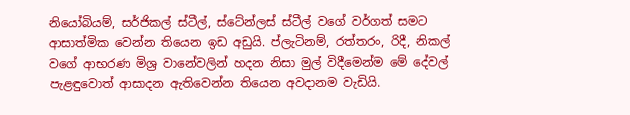නියෝබියම්, සර්ජිකල් ස්ටීල්, ස්ටේන්ලස් ස්ටීල් වගේ වර්ගත් සමට ආසාත්මික වෙන්න තියෙන ඉඩ අඩුයි. ප්ලැටිනම්, රත්තරං, රිදී, නිකල් වගේ ආභරණ මිශ්‍ර වානේවලින් හදන නිසා මුල් විදීමෙන්ම මේ දේවල් පැළඳුවොත් ආසාදන ඇතිවෙන්න තියෙන අවදානම වැඩියි.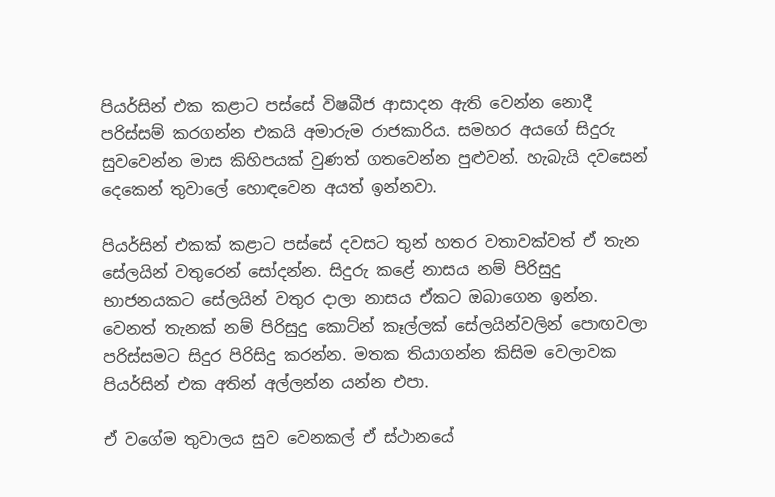පියර්සින් එක කළාට පස්සේ විෂබීජ ආසාදන ඇති වෙන්න නොදී පරිස්සම් කරගන්න එකයි අමාරුම රාජකාරිය. සමහර අයගේ සිදුරු සුවවෙන්න මාස කිහිපයක් වුණත් ගතවෙන්න පුළුවන්. හැබැයි දවසෙන් දෙකෙන් තුවාලේ හොඳවෙන අයත් ඉන්නවා.

පියර්සින් එකක් කළාට පස්සේ දවසට තුන් හතර වතාවක්වත් ඒ තැන සේලයින් වතුරෙන් සෝදන්න. සිදුරු කළේ නාසය නම් පිරිසුදු භාජනයකට සේලයින් වතුර දාලා නාසය ඒකට ඔබාගෙන ඉන්න. වෙනත් තැනක් නම් පිරිසුදු කොට්න් කෑල්ලක් සේලයින්වලින් පොඟවලා පරිස්සමට සිදුර පිරිසිදු කරන්න. මතක තියාගන්න කිසිම වෙලාවක පියර්සින් එක අතින් අල්ලන්න යන්න එපා.

ඒ වගේම තුවාලය සුව වෙනකල් ඒ ස්ථානයේ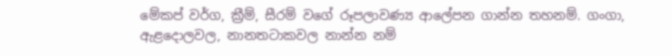මේකප් වර්ග, ක්‍රීම්, සීරම් වගේ රූපලාවණ්‍ය ආලේපන ගාන්න තහනම්. ගංගා, ඇළදොලවල, නානතටාකවල නාන්න නම්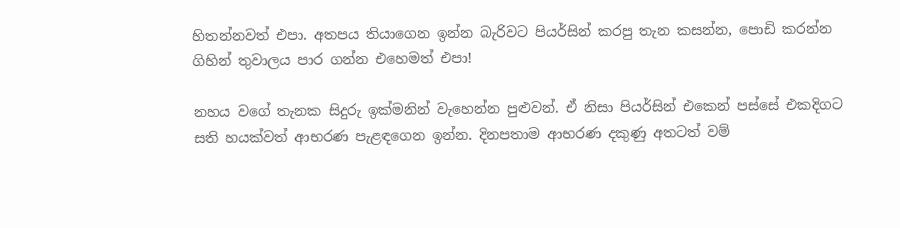හිතන්නවත් එපා. අතපය තියාගෙන ඉන්න බැරිවට පියර්සින් කරපු තැන කසන්න, පොඩි කරන්න ගිහින් තුවාලය පාර ගන්න එහෙමත් එපා!

නහය වගේ තැනක සිදුරු ඉක්මනින් වැහෙන්න පුළුවන්. ඒ නිසා පියර්සින් එකෙන් පස්සේ එකදිගට සති හයක්වත් ආභරණ පැළඳගෙන ඉන්න. දිනපතාම ආභරණ දකුණු අතටත් වම්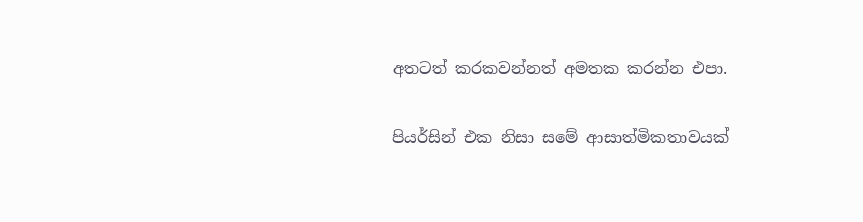අතටත් කරකවන්නත් අමතක කරන්න එපා.

පියර්සින් එක නිසා සමේ ආසාත්මිකතාවයක්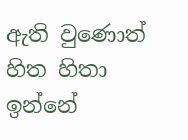ඇති වුණොත් හිත හිතා ඉන්නේ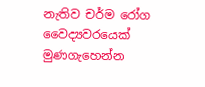නැතිව චර්ම රෝග වෛද්‍යවරයෙක් මුණගැහෙන්න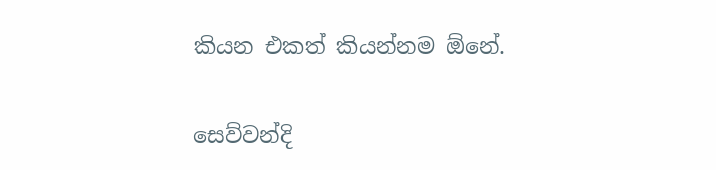කියන එකත් කියන්නම ඕනේ.

සෙව්වන්දි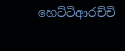හෙට්ටිආරච්චි